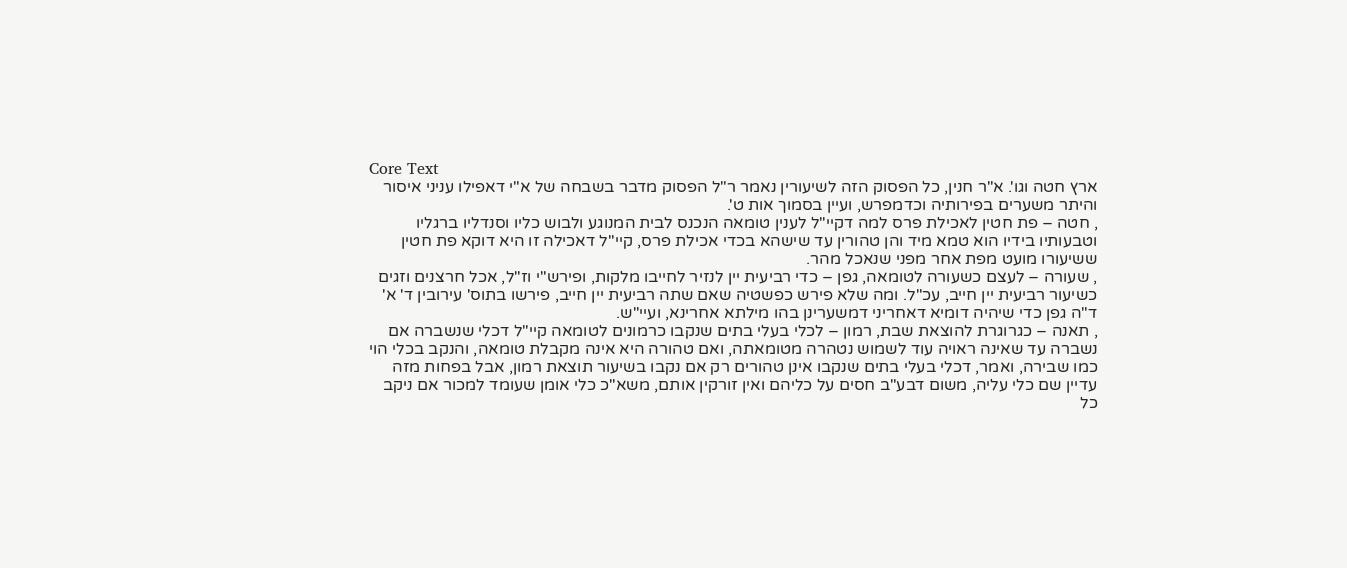Core Text
ארץ חטה וגו'. א"ר חנין, כל הפסוק הזה לשיעורין נאמר ר"ל הפסוק מדבר בשבחה של א"י דאפילו עניני איסור והיתר משערים בפירותיה וכדמפרש, ועיין בסמוך אות ט'.
, חטה – פת חטין לאכילת פרס למה דקיי"ל לענין טומאה הנכנס לבית המנוגע ולבוש כליו וסנדליו ברגליו וטבעותיו בידיו הוא טמא מיד והן טהורין עד שישהא בכדי אכילת פרס, קיי"ל דאכילה זו היא דוקא פת חטין ששיעורו מועט מפת אחר מפני שנאכל מהר.
, שעורה – לעצם כשעורה לטומאה, גפן – כדי רביעית יין לנזיר לחייבו מלקות, ופירש"י וז"ל, אכל חרצנים וזגים כשיעור רביעית יין חייב, עכ"ל. ומה שלא פירש כפשטיה שאם שתה רביעית יין חייב, פירשו בתוס' עירובין ד' א' ד"ה גפן כדי שיהיה דומיא דאחריני דמשערינן בהו מילתא אחרינא, ועיי"ש.
, תאנה – כגרוגרת להוצאת שבת, רמון – לכלי בעלי בתים שנקבו כרמונים לטומאה קיי"ל דכלי שנשברה אם נשברה עד שאינה ראויה עוד לשמוש נטהרה מטומאתה, ואם טהורה היא אינה מקבלת טומאה, והנקב בכלי הוי כמו שבירה, ואמר, דכלי בעלי בתים שנקבו אינן טהורים רק אם נקבו בשיעור תוצאת רמון, אבל בפחות מזה עדיין שם כלי עליה, משום דבע"ב חסים על כליהם ואין זורקין אותם, משא"כ כלי אומן שעומד למכור אם ניקב כל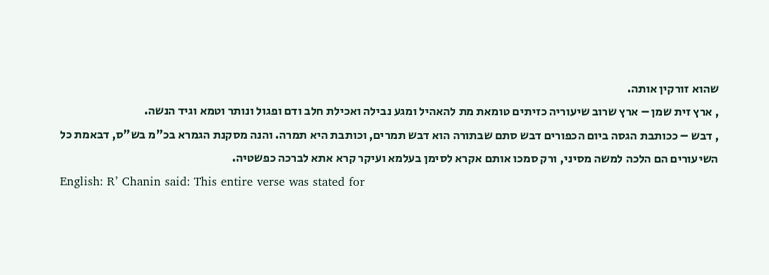שהוא זורקין אותה.
, ארץ זית שמן – ארץ שרוב שיעוריה כזיתים טומאת מת להאהיל ומגע נבילה ואכילת חלב ודם ופגול ונותר וטמא וגיד הנשה.
, דבש – ככותבת הגסה ביום הכפורים דבש סתם שבתורה הוא דבש תמרים, וכותבת היא תמרה. והנה מסקנת הגמרא בכ"מ בש"ס, דבאמת כל השיעורים הם הלכה למשה מסיני, ורק סמכו אותם אקרא לסימן בעלמא ועיקר קרא אתא לברכה כפשטיה.
English: R’ Chanin said: This entire verse was stated for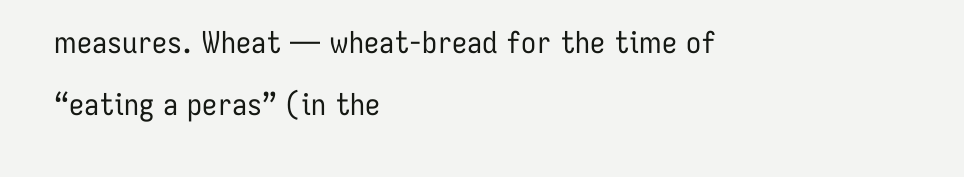measures. Wheat — wheat-bread for the time of “eating a peras” (in the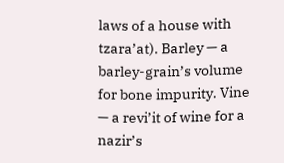laws of a house with tzara’at). Barley — a barley-grain’s volume for bone impurity. Vine — a revi’it of wine for a nazir’s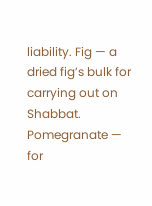liability. Fig — a dried fig’s bulk for carrying out on Shabbat. Pomegranate — for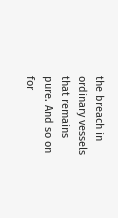the breach in ordinary vessels that remains pure. And so on for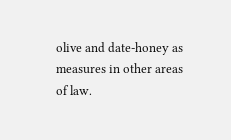olive and date-honey as measures in other areas of law.